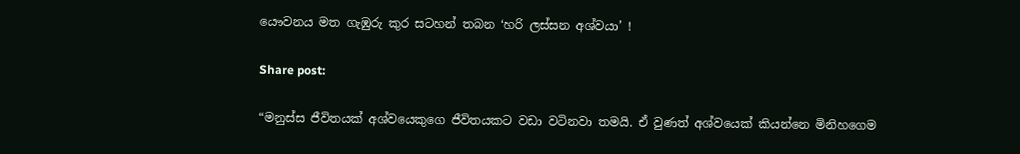යෞවනය මත ගැඹුරු කුර සටහන් තබන ‘හරි ලස්සන අශ්වයා’ !

Share post:

“මනුස්ස ජීවිතයක් අශ්වයෙකුගෙ ජීවිතයකට වඩා වටිනවා තමයි. ඒ වුණත් අශ්වයෙක් කියන්නෙ මිනිහගෙම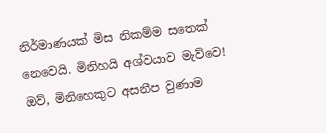නිර්මාණයක් මිස නිකම්ම සතෙක් නෙවෙයි. මිනිහයි අශ්වයාව මැව්වෙ! ඔව්, මිනිහෙකුට අසනීප වුණාම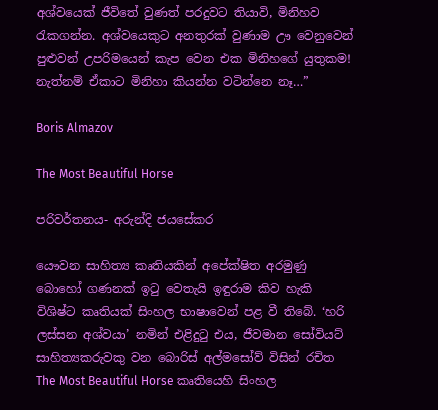අශ්වයෙක් ජීවිතේ වුණත් පරදුවට තියාවි, මිනිහව රැකගන්න. අශ්වයෙකුට අනතුරක් වුණාම ඌ වෙනුවෙන් පුළුවන් උපරිමයෙන් කැප වෙන එක මිනිහගේ යුතුකම! නැත්නම් ඒකාට මිනිහා කියන්න වටින්නෙ නෑ…”

Boris Almazov

The Most Beautiful Horse

පරිවර්තනය- අරුන්දි ජයසේකර

යෞවන සාහිත්‍ය කෘතියකින් අපේක්ෂිත අරමුණු බොහෝ ගණනක් ඉටු වෙතැයි ඉඳුරාම කිව හැකි විශිෂ්ට කෘතියක් සිංහල භාෂාවෙන් පළ වී තිබේ. ‘හරි ලස්සන අශ්වයා’ නමින් එළිදුටු එය, ජීවමාන සෝවියට් සාහිත්‍යකරුවකු වන බොරිස් අල්මසෝව් විසින් රචිත The Most Beautiful Horse කෘතියෙහි සිංහල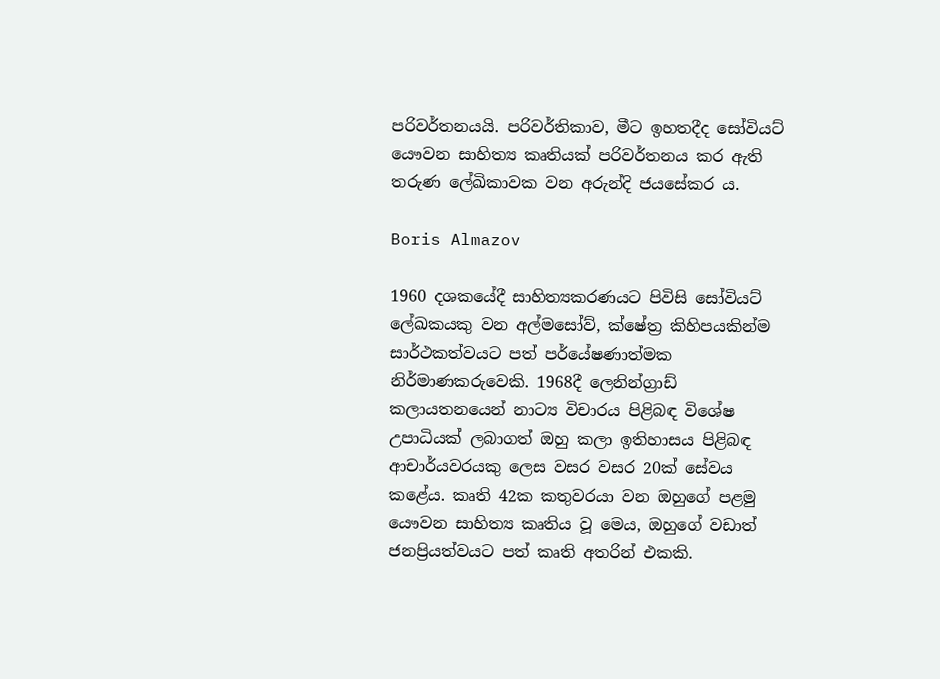පරිවර්තනයයි. පරිවර්තිකාව, මීට ඉහතදීද සෝවියට් යෞවන සාහිත්‍ය කෘතියක් පරිවර්තනය කර ඇති තරුණ ලේඛිකාවක වන අරුන්දි ජයසේකර ය.

Boris Almazov

1960 දශකයේදී සාහිත්‍යකරණයට පිවිසි සෝවියට් ලේඛකයකු වන අල්මසෝව්, ක්ෂේත්‍ර කිහිපයකින්ම සාර්ථකත්වයට පත් පර්යේෂණාත්මක නිර්මාණකරුවෙකි. 1968දී ලෙනින්ග්‍රාඩ් කලායතනයෙන් නාට්‍ය විචාරය පිළිබඳ විශේෂ උපාධියක් ලබාගත් ඔහු කලා ඉතිහාසය පිළිබඳ ආචාර්යවරයකු ලෙස වසර වසර 20ක් සේවය කළේය. කෘති 42ක කතුවරයා වන ඔහුගේ පළමු යෞවන සාහිත්‍ය කෘතිය වූ මෙය, ඔහුගේ වඩාත් ජනප්‍රියත්වයට පත් කෘති අතරින් එකකි.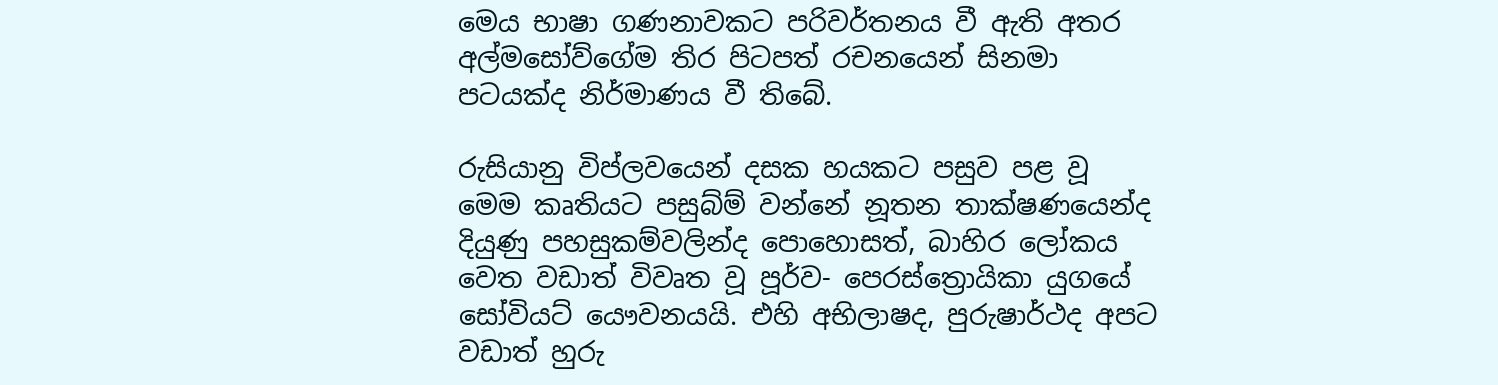මෙය භාෂා ගණනාවකට පරිවර්තනය වී ඇති අතර අල්මසෝව්ගේම තිර පිටපත් රචනයෙන් සිනමා පටයක්ද නිර්මාණය වී තිබේ.

රුසියානු විප්ලවයෙන් දසක හයකට පසුව පළ වූ මෙම කෘතියට පසුබ්ම් වන්නේ නූතන තාක්ෂණයෙන්ද දියුණු පහසුකම්වලින්ද පොහොසත්, බාහිර ලෝකය වෙත වඩාත් විවෘත වූ පූර්ව- පෙරස්ත්‍රොයිකා යුගයේ සෝවියට් යෞවනයයි. එහි අභිලාෂද, පුරුෂාර්ථද අපට වඩාත් හුරු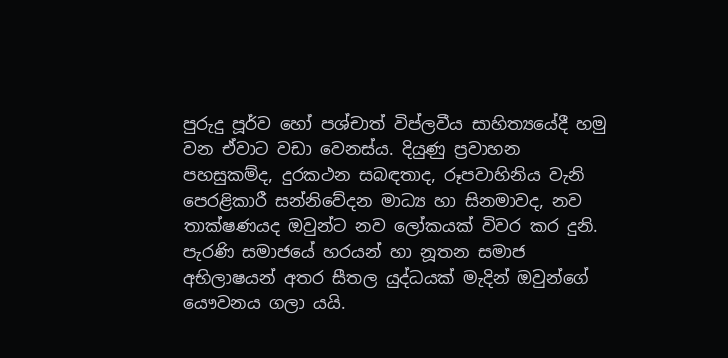පුරුදු පූර්ව හෝ පශ්චාත් විප්ලවීය සාහිත්‍යයේදී හමු වන ඒවාට වඩා වෙනස්ය. දියුණු ප්‍රවාහන පහසුකම්ද, දුරකථන සබඳතාද, රූපවාහිනිය වැනි පෙරළිකාරී සන්නිවේදන මාධ්‍ය හා සිනමාවද, නව තාක්ෂණයද ඔවුන්ට නව ලෝකයක් විවර කර දුනි. පැරණි සමාජයේ හරයන් හා නූතන සමාජ අභිලාෂයන් අතර සීතල යුද්ධයක් මැදින් ඔවුන්ගේ යෞවනය ගලා යයි.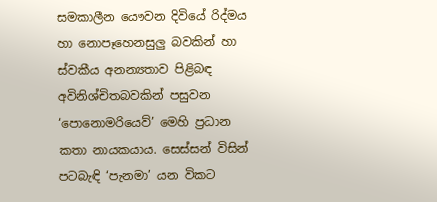සමකාලීන යෞවන දිවියේ රිද්මය හා නොපෑහෙනසුලු බවකින් හා ස්වකීය අනන්‍යතාව පිළිබඳ අවිනිශ්චිතබවකින් පසුවන ‘පොනොමරියෙව්’ මෙහි ප්‍රධාන කතා නායකයාය. සෙස්සන් විසින් පටබැඳි ‘පැනමා’ යන විකට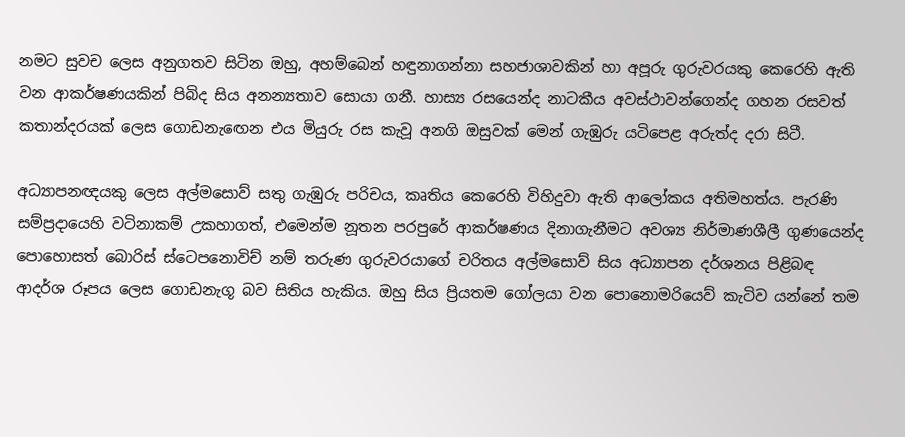නමට සුවච ලෙස අනුගතව සිටින ඔහු, අහම්බෙන් හඳුනාගන්නා සහජාශාවකින් හා අපූරු ගුරුවරයකු කෙරෙහි ඇති වන ආකර්ෂණයකින් පිබිද සිය අනන්‍යතාව සොයා ගනී. හාස්‍ය රසයෙන්ද නාටකීය අවස්ථාවන්ගෙන්ද ගහන රසවත් කතාන්දරයක් ලෙස ගොඩනැඟෙන එය මියුරු රස කැවූ අනගි ඔසුවක් මෙන් ගැඹුරු යටිපෙළ අරුත්ද දරා සිටී.

අධ්‍යාපනඥයකු ලෙස අල්මසොව් සතු ගැඹුරු පරිචය, කෘතිය කෙරෙහි විහිදුවා ඇති ආලෝකය අතිමහත්ය. පැරණි සම්ප්‍රදායෙහි වටිනාකම් උකහාගත්, එමෙන්ම නූතන පරපුරේ ආකර්ෂණය දිනාගැනීමට අවශ්‍ය නිර්මාණශීලී ගුණයෙන්ද පොහොසත් බොරිස් ස්ටෙපනොවිච් නම් තරුණ ගුරුවරයාගේ චරිතය අල්මසොව් සිය අධ්‍යාපන දර්ශනය පිළිබඳ ආදර්ශ රූපය ලෙස ගොඩනැගූ බව සිතිය හැකිය. ඔහු සිය ප්‍රියතම ගෝලයා වන පොනොමරියෙව් කැටිව යන්නේ තම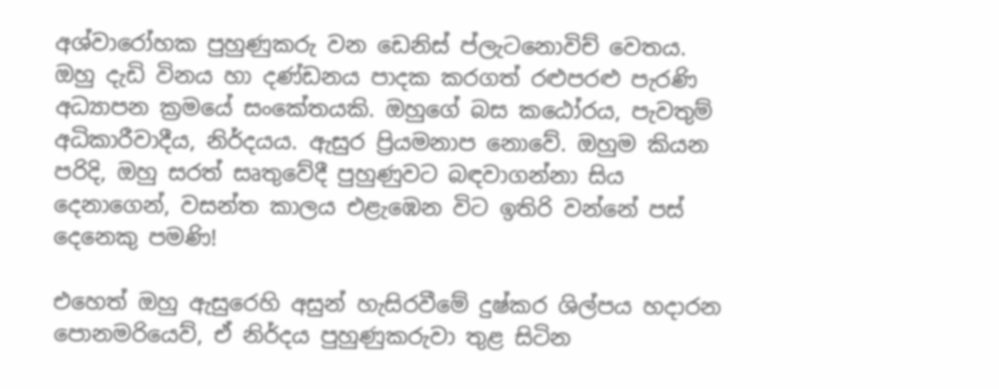අශ්වාරෝහක පුහුණුකරු වන ඩෙනිස් ප්ලැටනොවිච් වෙතය. ඔහු දැඩි විනය හා දණ්ඩනය පාදක කරගත් රළුපරළු පැරණි අධ්‍යාපන ක්‍රමයේ සංකේතයකි. ඔහුගේ බස කඨෝරය, පැවතුම් අධිකාරීවාදීය, නිර්දයය. ඇසුර ප්‍රියමනාප නොවේ. ඔහුම කියන පරිදි, ඔහු සරත් සෘතුවේදී පුහුණුවට බඳවාගන්නා සිය දෙනාගෙන්, වසන්ත කාලය එළැඹෙන විට ඉතිරි වන්නේ පස් දෙනෙකු පමණි!

එහෙත් ඔහු ඇසුරෙහි අසුන් හැසිරවීමේ දුෂ්කර ශිල්පය හදාරන පොනමරියෙව්, ඒ නිර්දය පුහුණුකරුවා තුළ සිටින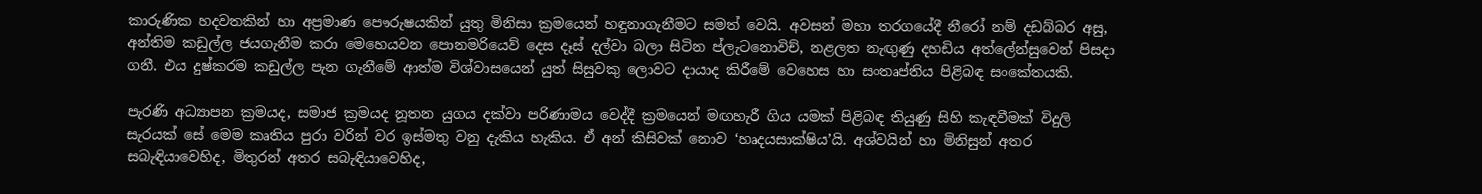කාරුණික හදවතකින් හා අප්‍රමාණ පෞරුෂයකින් යුතු මිනිසා ක්‍රමයෙන් හඳුනාගැනීමට සමත් වෙයි. අවසන් මහා තරගයේදී නීරෝ නම් දඩබ්බර අසු, අන්තිම කඩුල්ල ජයගැනීම කරා මෙහෙයවන පොනමරියෙව් දෙස දෑස් දල්වා බලා සිටින ප්ලැටනොවිච්, නළලත නැඟුණු දහඩිය අත්ලේන්සුවෙන් පිසදා ගනී. එය දුෂ්කරම කඩුල්ල පැන ගැනීමේ ආත්ම විශ්වාසයෙන් යුත් සිසුවකු ලොවට දායාද කිරීමේ වෙහෙස හා සංතෘප්තිය පිළිබඳ සංකේතයකි.

පැරණි අධ්‍යාපන ක්‍රමයද, සමාජ ක්‍රමයද නූතන යුගය දක්වා පරිණාමය වෙද්දී ක්‍රමයෙන් මඟහැරී ගිය යමක් පිළිබඳ තියුණු සිහි කැඳවීමක් විදුලි සැරයක් සේ මෙම කෘතිය පුරා වරින් වර ඉස්මතු වනු දැකිය හැකිය. ඒ අන් කිසිවක් නොව ‘හෘදයසාක්ෂිය’යි. අශ්වයින් හා මිනිසුන් අතර සබැඳියාවෙහිද, මිතුරන් අතර සබැඳියාවෙහිද,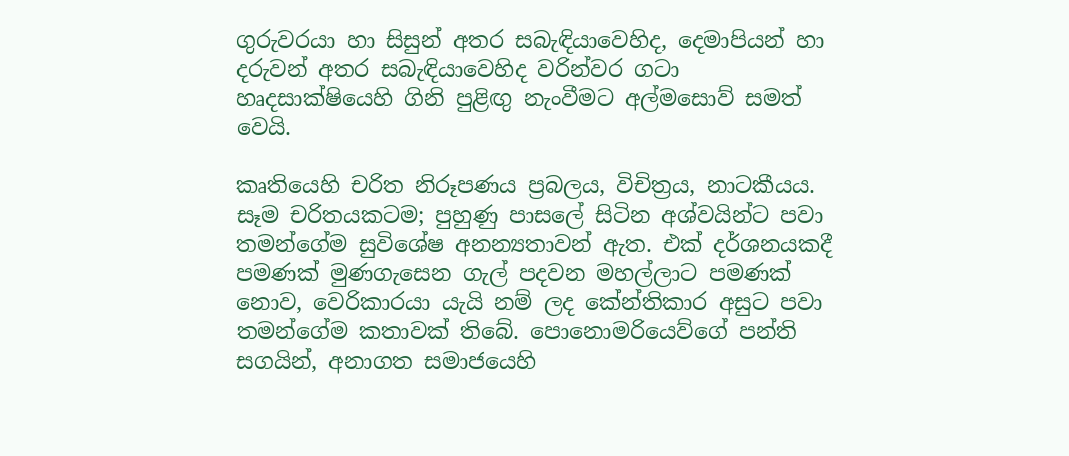ගුරුවරයා හා සිසුන් අතර සබැඳියාවෙහිද, දෙමාපියන් හා දරුවන් අතර සබැඳියාවෙහිද වරින්වර ගටා හෘදසාක්ෂියෙහි ගිනි පුළිඟු නැංවීමට අල්මසොව් සමත් වෙයි.

කෘතියෙහි චරිත නිරූපණය ප්‍රබලය, විචිත්‍රය, නාටකීයය. සෑම චරිතයකටම‍; පුහුණු පාසලේ සිටින අශ්වයින්ට පවා තමන්ගේම සුවිශේෂ අනන්‍යතාවන් ඇත. එක් දර්ශනයකදී පමණක් මුණගැසෙන ගැල් පදවන මහල්ලාට පමණක් නොව, වෙරිකාරයා යැයි නම් ලද කේන්තිකාර අසුට පවා තමන්ගේම කතාවක් තිබේ. පොනොමරියෙව්ගේ පන්ති සගයින්, අනාගත සමාජයෙහි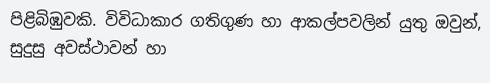පිළිබිඹුවකි. විවිධාකාර ගතිගුණ හා ආකල්පවලින් යුතු ඔවුන්, සුදුසු අවස්ථාවන් හා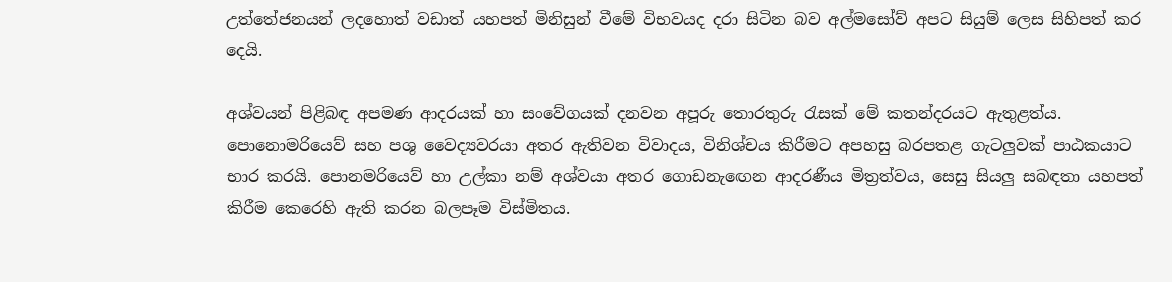උත්තේජනයන් ලදහොත් වඩාත් යහපත් මිනිසුන් වීමේ විභවයද දරා සිටින බව අල්මසෝව් අපට සියුම් ලෙස සිහිපත් කර දෙයි.

අශ්වයන් පිළිබඳ අපමණ ආදරයක් හා සංවේගයක් දනවන අපූරු තොරතුරු රැසක් මේ කතන්දරයට ඇතුළත්ය. පොනොමරියෙව් සහ පශු වෛද්‍යවරයා අතර ඇතිවන විවාදය, විනිශ්චය කිරීමට අපහසු බරපතළ ගැටලුවක් පාඨකයාට භාර කරයි. පොනමරියෙව් හා උල්කා නම් අශ්වයා අතර ගොඩනැඟෙන ආදරණීය මිත්‍රත්වය, සෙසු සියලු සබඳතා යහපත් කිරීම කෙරෙහි ඇති කරන බලපෑම විස්මිතය.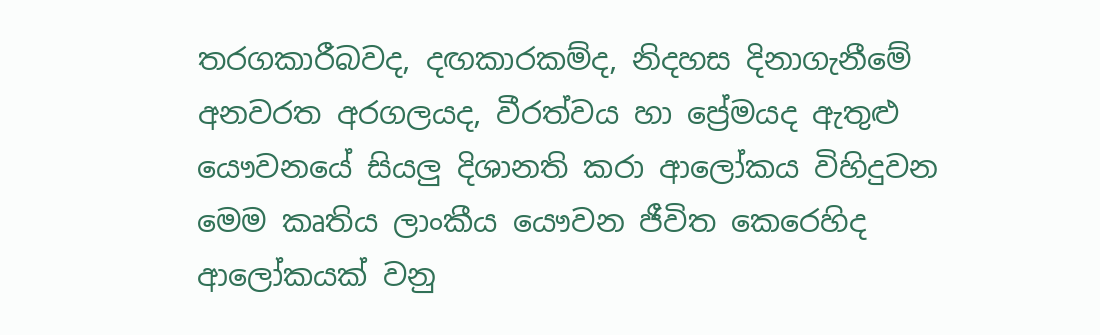තරගකාරීබවද, දඟකාරකම්ද, නිදහස දිනාගැනීමේ අනවරත අරගලයද, වීරත්වය හා ප්‍රේමයද ඇතුළු යෞවනයේ සියලු දිශානති කරා ආලෝකය විහිදුවන මෙම කෘතිය ලාංකීය යෞවන ජීවිත කෙරෙහිද ආලෝකයක් වනු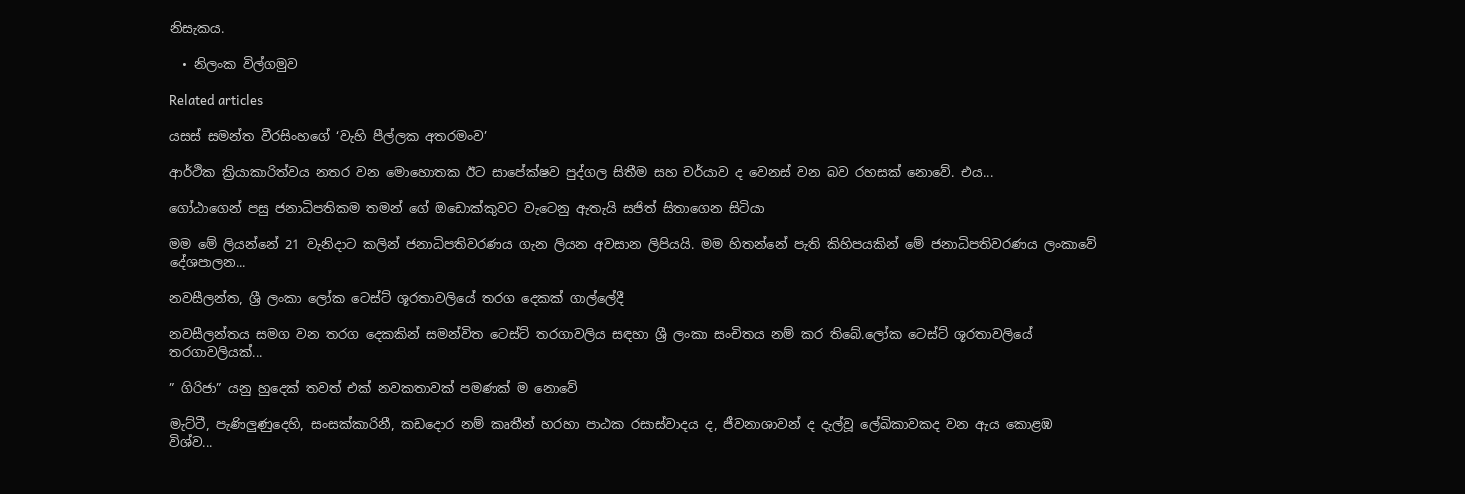නිසැකය.

  • නිලංක විල්ගමුව

Related articles

යසස් සමන්ත වීරසිංහගේ ‘වැහි පීල්ලක අතරමංව’

ආර්ථික ක්‍රියාකාරිත්වය නතර වන මොහොතක ඊට සාපේක්ෂව පුද්ගල සිතීම සහ චර්යාව ද වෙනස් වන බව රහසක් නොවේ. එය...

ගෝඨාගෙන් පසු ජනාධිපතිකම තමන් ගේ ඔඩොක්කුවට වැටෙනු ඇතැයි සජිත් සිතාගෙන සිටියා

මම මේ ලියන්නේ 21 වැනිදාට කලින් ජනාධිපතිවරණය ගැන ලියන අවසාන ලිපියයි. මම හිතන්නේ පැති කිහිපයකින් මේ ජනාධිපතිවරණය ලංකාවේ දේශපාලන...

නවසීලන්ත, ශ්‍රී ලංකා ලෝක ටෙස්ට් ශූරතාවලියේ තරග දෙකක් ගාල්ලේදී

නවසීලන්තය සමග වන තරග දෙකකින් සමන්විත ටෙස්ට් තරගාවලිය සඳහා ශ්‍රී ලංකා සංචිතය නම් කර තිබේ.ලෝක ටෙස්ට් ශූරතාවලියේ තරගාවලියක්...

” ගිරිජා” යනු හුදෙක් තවත් එක් නවකතාවක් පමණක් ම නොවේ

මැට්ටී, පැණිලුණුදෙහි, සංසක්කාරිනී, කඩදොර නම් කෘතීන් හරහා පාඨක රසාස්වාදය ද, ජීවනාශාවන් ද දැල්වූ ලේඛිකාවකද වන ඇය කොළඹ විශ්ව...